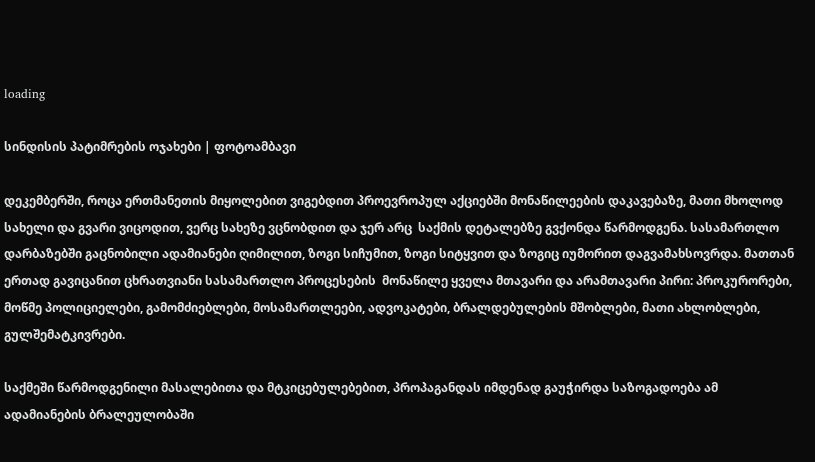loading

სინდისის პატიმრების ოჯახები | ფოტოამბავი

დეკემბერში, როცა ერთმანეთის მიყოლებით ვიგებდით პროევროპულ აქციებში მონაწილეების დაკავებაზე, მათი მხოლოდ სახელი და გვარი ვიცოდით, ვერც სახეზე ვცნობდით და ჯერ არც  საქმის დეტალებზე გვქონდა წარმოდგენა. სასამართლო დარბაზებში გაცნობილი ადამიანები ღიმილით, ზოგი სიჩუმით, ზოგი სიტყვით და ზოგიც იუმორით დაგვამახსოვრდა. მათთან ერთად გავიცანით ცხრათვიანი სასამართლო პროცესების  მონაწილე ყველა მთავარი და არამთავარი პირი: პროკურორები, მოწმე პოლიციელები, გამომძიებლები, მოსამართლეები, ადვოკატები, ბრალდებულების მშობლები, მათი ახლობლები, გულშემატკივრები.

საქმეში წარმოდგენილი მასალებითა და მტკიცებულებებით, პროპაგანდას იმდენად გაუჭირდა საზოგადოება ამ ადამიანების ბრალეულობაში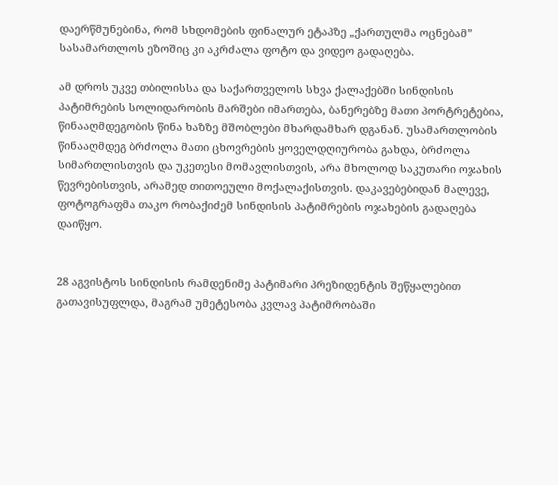დაერწმუნებინა, რომ სხდომების ფინალურ ეტაპზე „ქართულმა ოცნებამ” სასამართლოს ეზოშიც კი აკრძალა ფოტო და ვიდეო გადაღება.

ამ დროს უკვე თბილისსა და საქართველოს სხვა ქალაქებში სინდისის პატიმრების სოლიდარობის მარშები იმართება, ბანერებზე მათი პორტრეტებია, წინააღმდეგობის წინა ხაზზე მშობლები მხარდამხარ დგანან. უსამართლობის წინააღმდეგ ბრძოლა მათი ცხოვრების ყოველდღიურობა გახდა, ბრძოლა სიმართლისთვის და უკეთესი მომავლისთვის, არა მხოლოდ საკუთარი ოჯახის წევრებისთვის, არამედ თითოეული მოქალაქისთვის. დაკავებებიდან მალევე, ფოტოგრაფმა თაკო რობაქიძემ სინდისის პატიმრების ოჯახების გადაღება დაიწყო.


28 აგვისტოს სინდისის რამდენიმე პატიმარი პრეზიდენტის შეწყალებით გათავისუფლდა, მაგრამ უმეტესობა კვლავ პატიმრობაში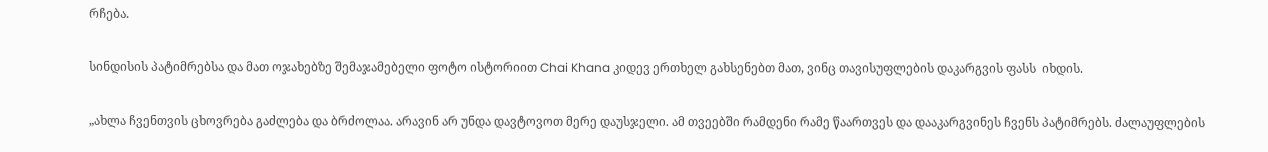რჩება.

სინდისის პატიმრებსა და მათ ოჯახებზე შემაჯამებელი ფოტო ისტორიით Chai Khana კიდევ ერთხელ გახსენებთ მათ, ვინც თავისუფლების დაკარგვის ფასს  იხდის.

„ახლა ჩვენთვის ცხოვრება გაძლება და ბრძოლაა. არავინ არ უნდა დავტოვოთ მერე დაუსჯელი. ამ თვეებში რამდენი რამე წაართვეს და დააკარგვინეს ჩვენს პატიმრებს. ძალაუფლების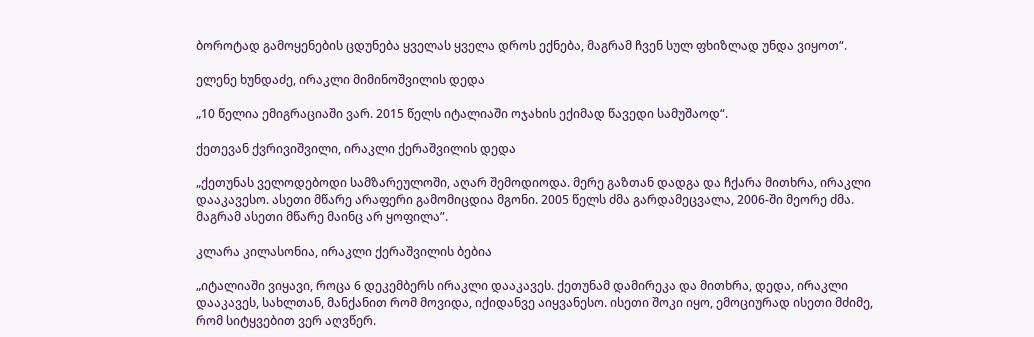ბოროტად გამოყენების ცდუნება ყველას ყველა დროს ექნება, მაგრამ ჩვენ სულ ფხიზლად უნდა ვიყოთ“.

ელენე ხუნდაძე, ირაკლი მიმინოშვილის დედა

„10 წელია ემიგრაციაში ვარ. 2015 წელს იტალიაში ოჯახის ექიმად წავედი სამუშაოდ“.

ქეთევან ქვრივიშვილი, ირაკლი ქერაშვილის დედა

„ქეთუნას ველოდებოდი სამზარეულოში, აღარ შემოდიოდა. მერე გაზთან დადგა და ჩქარა მითხრა, ირაკლი დააკავესო. ასეთი მწარე არაფერი გამომიცდია მგონი. 2005 წელს ძმა გარდამეცვალა, 2006-ში მეორე ძმა. მაგრამ ასეთი მწარე მაინც არ ყოფილა”.

კლარა კილასონია, ირაკლი ქერაშვილის ბებია

„იტალიაში ვიყავი, როცა 6 დეკემბერს ირაკლი დააკავეს. ქეთუნამ დამირეკა და მითხრა, დედა, ირაკლი დააკავეს, სახლთან, მანქანით რომ მოვიდა, იქიდანვე აიყვანესო. ისეთი შოკი იყო, ემოციურად ისეთი მძიმე, რომ სიტყვებით ვერ აღვწერ.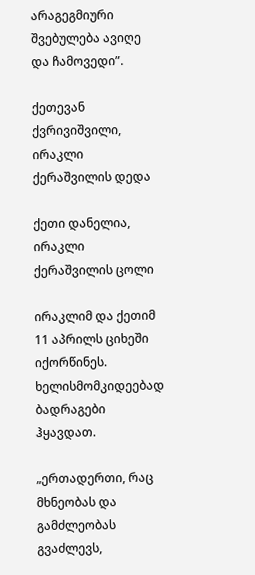არაგეგმიური შვებულება ავიღე და ჩამოვედი”.

ქეთევან ქვრივიშვილი, ირაკლი ქერაშვილის დედა

ქეთი დანელია, ირაკლი ქერაშვილის ცოლი

ირაკლიმ და ქეთიმ 11 აპრილს ციხეში იქორწინეს. ხელისმომკიდეებად ბადრაგები ჰყავდათ.

„ერთადერთი, რაც მხნეობას და გამძლეობას გვაძლევს,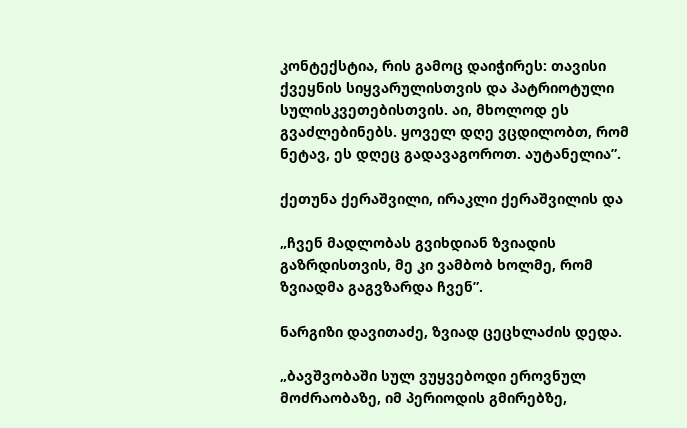კონტექსტია, რის გამოც დაიჭირეს: თავისი ქვეყნის სიყვარულისთვის და პატრიოტული სულისკვეთებისთვის. აი, მხოლოდ ეს გვაძლებინებს. ყოველ დღე ვცდილობთ, რომ ნეტავ, ეს დღეც გადავაგოროთ. აუტანელია”.

ქეთუნა ქერაშვილი, ირაკლი ქერაშვილის და

„ჩვენ მადლობას გვიხდიან ზვიადის გაზრდისთვის, მე კი ვამბობ ხოლმე, რომ ზვიადმა გაგვზარდა ჩვენ”.

ნარგიზი დავითაძე, ზვიად ცეცხლაძის დედა.

„ბავშვობაში სულ ვუყვებოდი ეროვნულ მოძრაობაზე, იმ პერიოდის გმირებზე,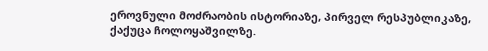ეროვნული მოძრაობის ისტორიაზე, პირველ რესპუბლიკაზე, ქაქუცა ჩოლოყაშვილზე.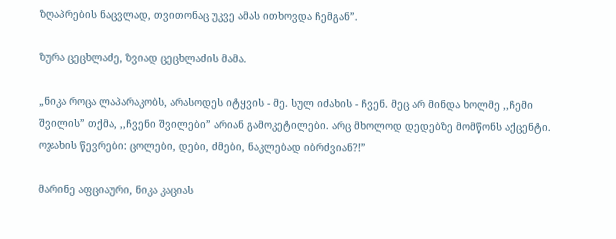ზღაპრების ნაცვლად, თვითონაც უკვე ამას ითხოვდა ჩემგან”.

ზურა ცეცხლაძე, ზვიად ცეცხლაძის მამა.

„ნიკა როცა ლაპარაკობს, არასოდეს იტყვის - მე. სულ იძახის - ჩვენ. მეც არ მინდა ხოლმე ,,ჩემი შვილის” თქმა, ,,ჩვენი შვილები” არიან გამოკეტილები. არც მხოლოდ დედებზე მომწონს აქცენტი. ოჯახის წევრები: ცოლები, დები, ძმები, ნაკლებად იბრძვიან?!”

მარინე აფციაური, ნიკა კაციას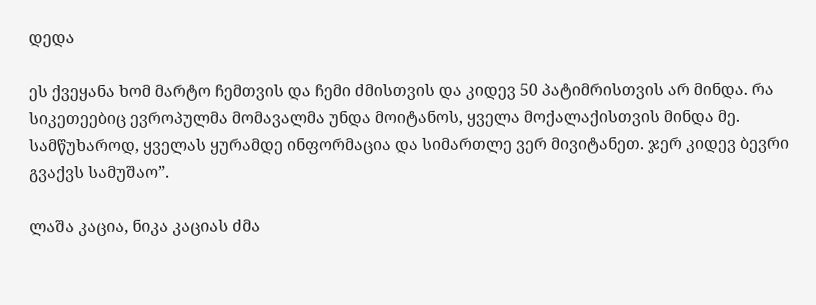დედა

ეს ქვეყანა ხომ მარტო ჩემთვის და ჩემი ძმისთვის და კიდევ 50 პატიმრისთვის არ მინდა. რა სიკეთეებიც ევროპულმა მომავალმა უნდა მოიტანოს, ყველა მოქალაქისთვის მინდა მე. სამწუხაროდ, ყველას ყურამდე ინფორმაცია და სიმართლე ვერ მივიტანეთ. ჯერ კიდევ ბევრი გვაქვს სამუშაო”.

ლაშა კაცია, ნიკა კაციას ძმა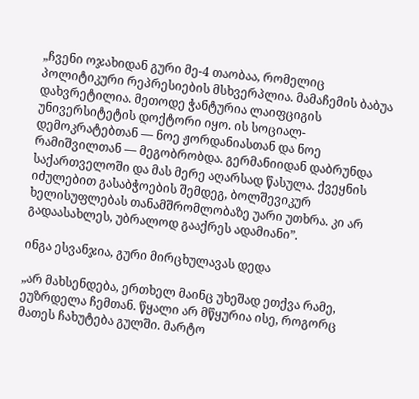„ჩვენი ოჯახიდან გური მე-4 თაობაა, რომელიც პოლიტიკური რეპრესიების მსხვერპლია. მამაჩემის ბაბუა დახვრეტილია. მეთოდე ჭანტურია ლაიფციგის უნივერსიტეტის დოქტორი იყო. ის სოციალ-დემოკრატებთან — ნოე ჟორდანიასთან და ნოე რამიშვილთან — მეგობრობდა. გერმანიიდან დაბრუნდა საქართველოში და მას მერე აღარსად წასულა. ქვეყნის იძულებით გასაბჭოების შემდეგ, ბოლშევიკურ ხელისუფლებას თანამშრომლობაზე უარი უთხრა. კი არ გადაასახლეს, უბრალოდ გააქრეს ადამიანი”.

ინგა ესვანჯია, გური მირცხულავას დედა

„არ მახსენდება, ერთხელ მაინც უხეშად ეთქვა რამე, ეუზრდელა ჩემთან. წყალი არ მწყურია ისე, როგორც მათეს ჩახუტება გულში. მარტო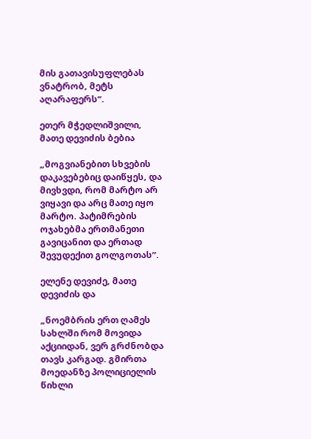მის გათავისუფლებას ვნატრობ, მეტს აღარაფერს”.

ეთერ მჭედლიშვილი, მათე დევიძის ბებია

„მოგვიანებით სხვების დაკავებებიც დაიწყეს, და მივხვდი, რომ მარტო არ ვიყავი და არც მათე იყო მარტო. პატიმრების ოჯახებმა ერთმანეთი გავიცანით და ერთად შევუდექით გოლგოთას”.

ელენე დევიძე, მათე დევიძის და

„ნოემბრის ერთ ღამეს სახლში რომ მოვიდა აქციიდან, ვერ გრძნობდა თავს კარგად. გმირთა მოედანზე პოლიციელის წიხლი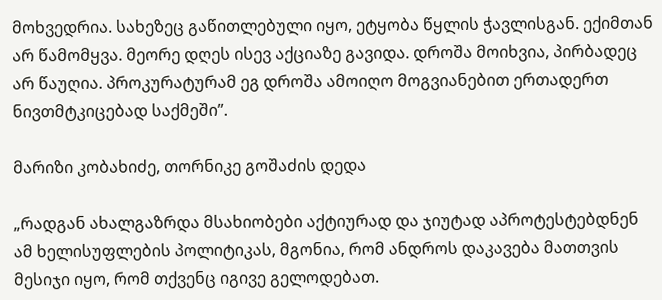მოხვედრია. სახეზეც გაწითლებული იყო, ეტყობა წყლის ჭავლისგან. ექიმთან არ წამომყვა. მეორე დღეს ისევ აქციაზე გავიდა. დროშა მოიხვია, პირბადეც არ წაუღია. პროკურატურამ ეგ დროშა ამოიღო მოგვიანებით ერთადერთ ნივთმტკიცებად საქმეში”.

მარიზი კობახიძე, თორნიკე გოშაძის დედა

„რადგან ახალგაზრდა მსახიობები აქტიურად და ჯიუტად აპროტესტებდნენ ამ ხელისუფლების პოლიტიკას, მგონია, რომ ანდროს დაკავება მათთვის მესიჯი იყო, რომ თქვენც იგივე გელოდებათ.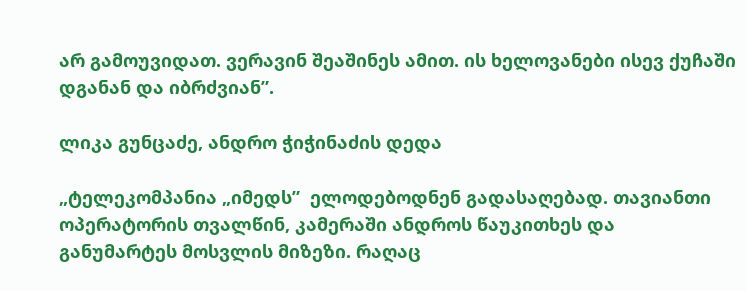არ გამოუვიდათ. ვერავინ შეაშინეს ამით. ის ხელოვანები ისევ ქუჩაში დგანან და იბრძვიან”.

ლიკა გუნცაძე, ანდრო ჭიჭინაძის დედა

„ტელეკომპანია „იმედს”  ელოდებოდნენ გადასაღებად. თავიანთი ოპერატორის თვალწინ, კამერაში ანდროს წაუკითხეს და განუმარტეს მოსვლის მიზეზი. რაღაც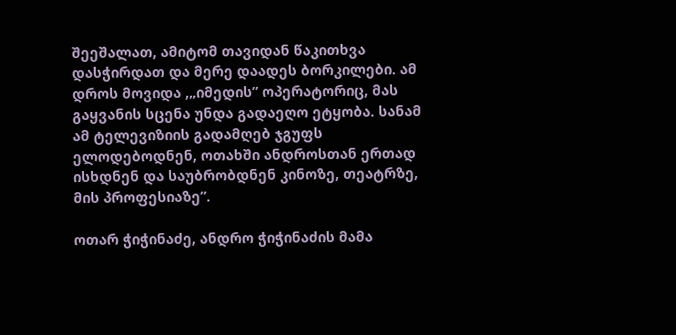შეეშალათ, ამიტომ თავიდან წაკითხვა დასჭირდათ და მერე დაადეს ბორკილები. ამ დროს მოვიდა ,„იმედის” ოპერატორიც, მას გაყვანის სცენა უნდა გადაეღო ეტყობა. სანამ ამ ტელევიზიის გადამღებ ჯგუფს ელოდებოდნენ, ოთახში ანდროსთან ერთად ისხდნენ და საუბრობდნენ კინოზე, თეატრზე, მის პროფესიაზე”.

ოთარ ჭიჭინაძე, ანდრო ჭიჭინაძის მამა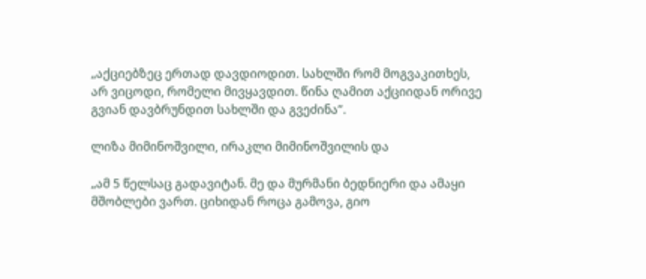„აქციებზეც ერთად დავდიოდით. სახლში რომ მოგვაკითხეს, არ ვიცოდი, რომელი მივყავდით. წინა ღამით აქციიდან ორივე გვიან დავბრუნდით სახლში და გვეძინა”.

ლიზა მიმინოშვილი, ირაკლი მიმინოშვილის და

„ამ 5 წელსაც გადავიტან. მე და მურმანი ბედნიერი და ამაყი მშობლები ვართ. ციხიდან როცა გამოვა, გიო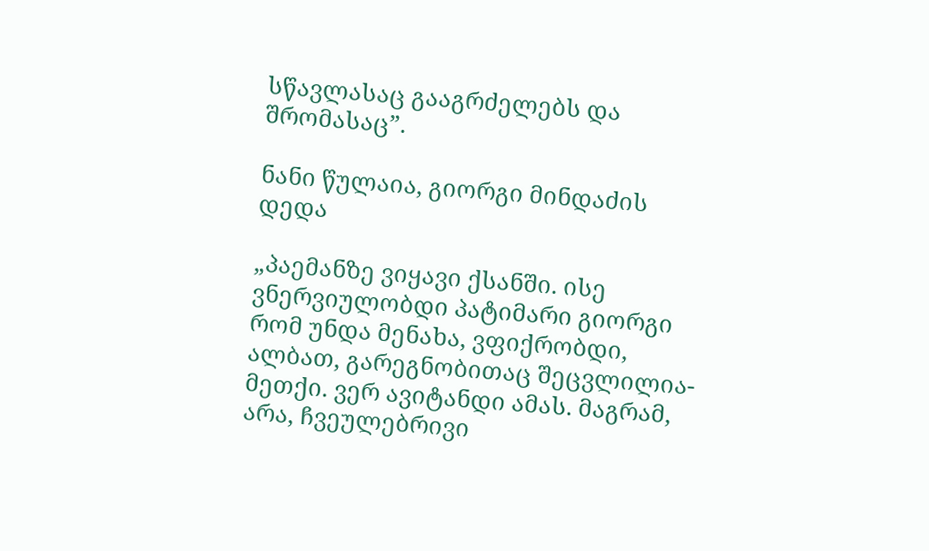სწავლასაც გააგრძელებს და შრომასაც”.

ნანი წულაია, გიორგი მინდაძის დედა

„პაემანზე ვიყავი ქსანში. ისე ვნერვიულობდი პატიმარი გიორგი რომ უნდა მენახა, ვფიქრობდი, ალბათ, გარეგნობითაც შეცვლილია-მეთქი. ვერ ავიტანდი ამას. მაგრამ, არა, ჩვეულებრივი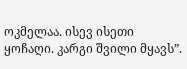ოკმელაა. ისევ ისეთი ყოჩაღი. კარგი შვილი მყავს”.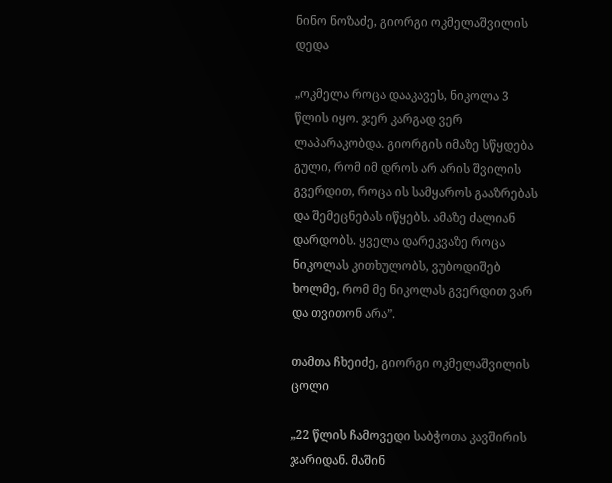ნინო ნოზაძე, გიორგი ოკმელაშვილის დედა

„ოკმელა როცა დააკავეს, ნიკოლა 3 წლის იყო. ჯერ კარგად ვერ ლაპარაკობდა. გიორგის იმაზე სწყდება გული, რომ იმ დროს არ არის შვილის გვერდით, როცა ის სამყაროს გააზრებას და შემეცნებას იწყებს. ამაზე ძალიან დარდობს. ყველა დარეკვაზე როცა ნიკოლას კითხულობს, ვუბოდიშებ ხოლმე, რომ მე ნიკოლას გვერდით ვარ და თვითონ არა”.

თამთა ჩხეიძე, გიორგი ოკმელაშვილის ცოლი

„22 წლის ჩამოვედი საბჭოთა კავშირის ჯარიდან. მაშინ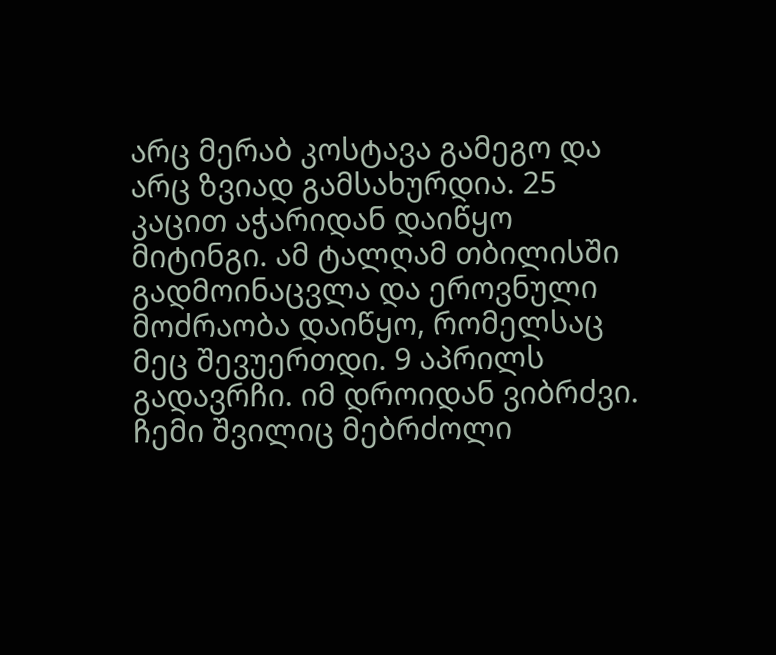არც მერაბ კოსტავა გამეგო და არც ზვიად გამსახურდია. 25 კაცით აჭარიდან დაიწყო მიტინგი. ამ ტალღამ თბილისში გადმოინაცვლა და ეროვნული მოძრაობა დაიწყო, რომელსაც მეც შევუერთდი. 9 აპრილს გადავრჩი. იმ დროიდან ვიბრძვი. ჩემი შვილიც მებრძოლი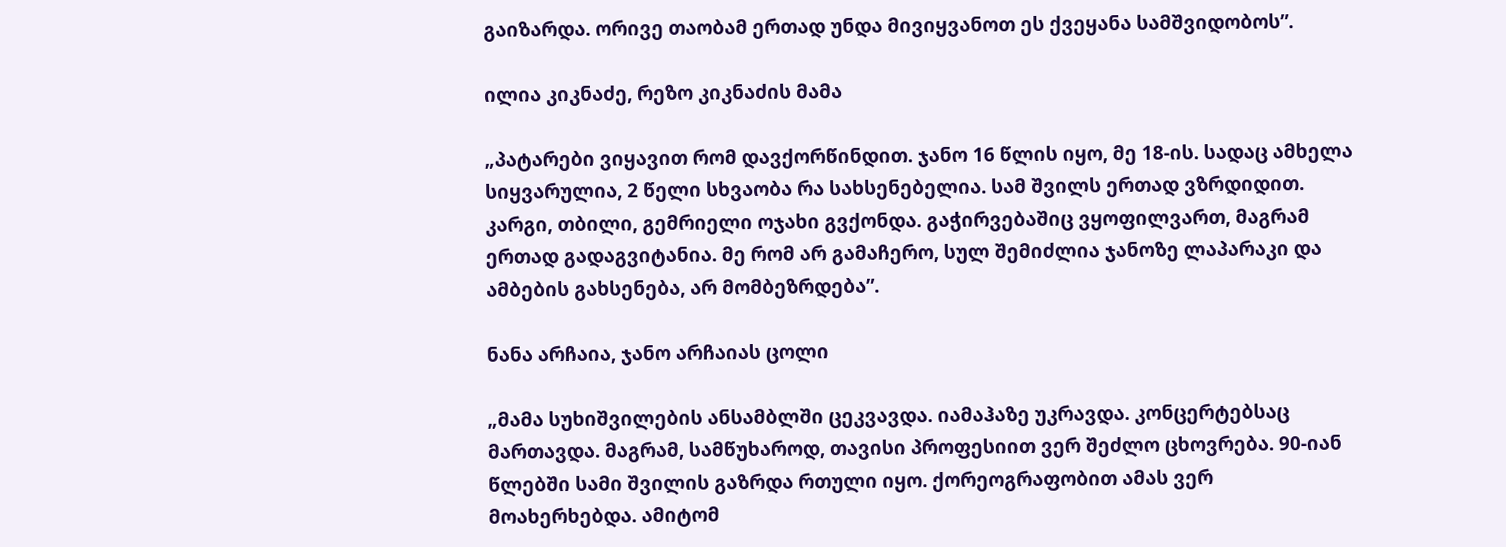გაიზარდა. ორივე თაობამ ერთად უნდა მივიყვანოთ ეს ქვეყანა სამშვიდობოს”.

ილია კიკნაძე, რეზო კიკნაძის მამა

„პატარები ვიყავით რომ დავქორწინდით. ჯანო 16 წლის იყო, მე 18-ის. სადაც ამხელა სიყვარულია, 2 წელი სხვაობა რა სახსენებელია. სამ შვილს ერთად ვზრდიდით. კარგი, თბილი, გემრიელი ოჯახი გვქონდა. გაჭირვებაშიც ვყოფილვართ, მაგრამ ერთად გადაგვიტანია. მე რომ არ გამაჩერო, სულ შემიძლია ჯანოზე ლაპარაკი და ამბების გახსენება, არ მომბეზრდება”.

ნანა არჩაია, ჯანო არჩაიას ცოლი

„მამა სუხიშვილების ანსამბლში ცეკვავდა. იამაჰაზე უკრავდა. კონცერტებსაც მართავდა. მაგრამ, სამწუხაროდ, თავისი პროფესიით ვერ შეძლო ცხოვრება. 90-იან წლებში სამი შვილის გაზრდა რთული იყო. ქორეოგრაფობით ამას ვერ მოახერხებდა. ამიტომ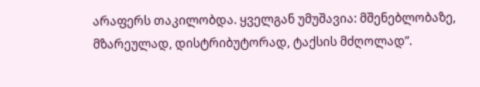არაფერს თაკილობდა. ყველგან უმუშავია: მშენებლობაზე, მზარეულად, დისტრიბუტორად, ტაქსის მძღოლად”.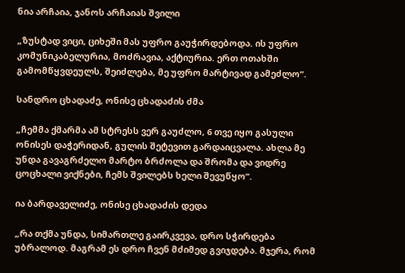ნია არჩაია, ჯანოს არჩაიას შვილი

„ზუსტად ვიცი, ციხეში მას უფრო გაუჭირდებოდა. ის უფრო კომუნიკაბელურია, მოძრავია, აქტიურია. ერთ ოთახში გამომწყვდეულს, შეიძლება, მე უფრო მარტივად გამეძლო”.

სანდრო ცხადაძე, ონისე ცხადაძის ძმა

„ჩემმა ქმარმა ამ სტრესს ვერ გაუძლო, 6 თვე იყო გასული ონისეს დაჭერიდან, გულის შეტევით გარდაიცვალა. ახლა მე უნდა გავაგრძელო მარტო ბრძოლა და შრომა და ვიდრე ცოცხალი ვიქნები, ჩემს შვილებს ხელი შევუწყო”.

ია ბარდაველიძე, ონისე ცხადაძის დედა

„რა თქმა უნდა, სიმართლე გაირკვევა, დრო სჭირდება უბრალოდ. მაგრამ ეს დრო ჩვენ მძიმედ გვიჯდება. მჯერა, რომ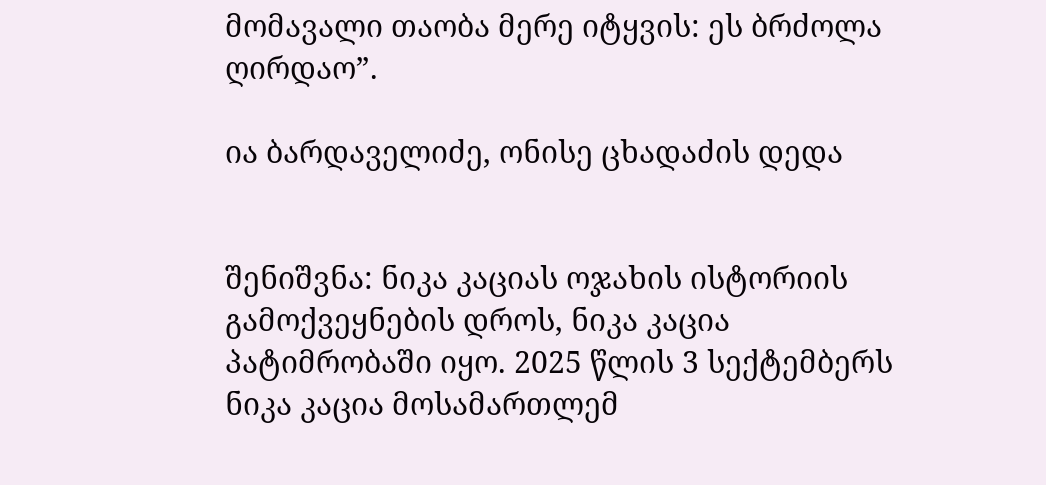მომავალი თაობა მერე იტყვის: ეს ბრძოლა ღირდაო”.

ია ბარდაველიძე, ონისე ცხადაძის დედა


შენიშვნა: ნიკა კაციას ოჯახის ისტორიის გამოქვეყნების დროს, ნიკა კაცია პატიმრობაში იყო. 2025 წლის 3 სექტემბერს ნიკა კაცია მოსამართლემ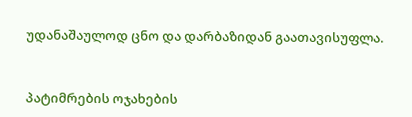უდანაშაულოდ ცნო და დარბაზიდან გაათავისუფლა.


პატიმრების ოჯახების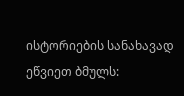ისტორიების სანახავად ეწვიეთ ბმულს: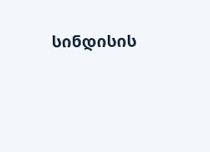სინდისის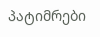პატიმრები